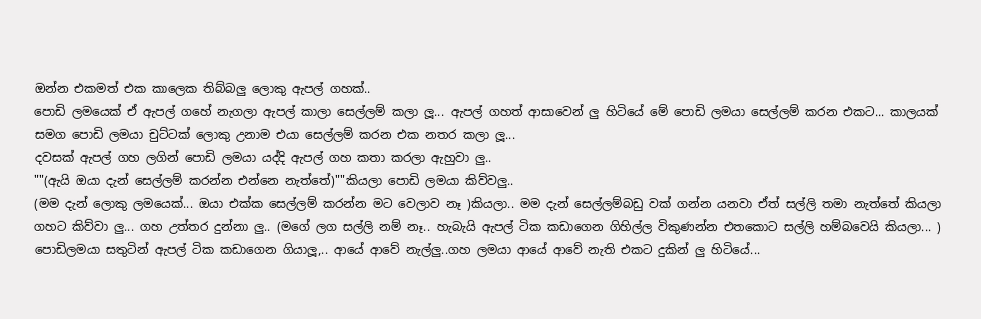ඔන්න එකමත් එක කාලෙක තිබ්බලු ලොකු ඇපල් ගහක්..
පොඩි ලමයෙක් ඒ ඇපල් ගහේ නැගලා ඇපල් කාලා සෙල්ලම් කලා ලූ... ඇපල් ගහත් ආසාවෙන් ලු හිටියේ මේ පොඩි ලමයා සෙල්ලම් කරන එකට... කාලයක් සමග පොඩි ලමයා චුට්ටක් ලොකු උනාම එයා සෙල්ලම් කරන එක නතර කලා ලූ...
දවසක් ඇපල් ගහ ලගින් පොඩි ලමයා යද්දි ඇපල් ගහ කතා කරලා ඇහුවා ලු..
""(ඇයි ඔයා දැන් සෙල්ලම් කරන්න එන්නෙ නැත්තේ)""කියලා පොඩි ලමයා කිව්වලු..
(මම දැන් ලොකු ලමයෙක්... ඔයා එක්ක සෙල්ලම් කරන්න මට වෙලාව නෑ )කියලා.. මම දැන් සෙල්ලම්බඩු වක් ගන්න යනවා ඒත් සල්ලි තමා නැත්තේ කියලා ගහට කිව්වා ලු... ගහ උත්තර දුන්නා ලු.. (මගේ ලග සල්ලි නම් නෑ.. හැබැයි ඇපල් ටික කඩාගෙන ගිහිල්ල විකුණන්න එතකොට සල්ලි හම්බවෙයි කියලා... )
පොඩිලමයා සතුටින් ඇපල් ටික කඩාගෙන ගියාලූ,.. ආයේ ආවේ නැල්ලු..ගහ ලමයා ආයේ ආවේ නැති එකට දුකින් ලු හිටියේ...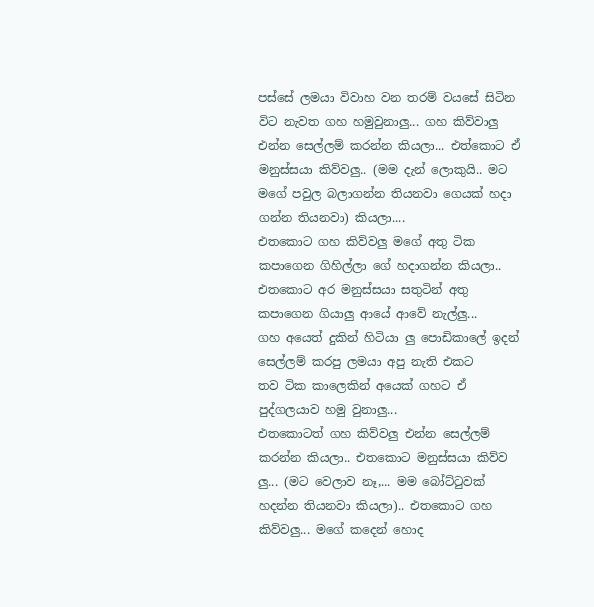පස්සේ ලමයා විවාහ වන තරම් වයසේ සිටින විට නැවත ගහ හමුවුනාලු... ගහ කිව්වාලු එන්න සෙල්ලම් කරන්න කියලා... එත්කොට ඒ මනුස්සයා කිව්වලු.. (මම දැන් ලොකුයි.. මට මගේ පවුල බලාගන්න තියනවා ගෙයක් හදා ගන්න තියනවා) කියලා....
එතකොට ගහ කිව්වලු මගේ අතු ටික කපාගෙන ගිහිල්ලා ගේ හදාගන්න කියලා.. එතකොට අර මනුස්සයා සතුටින් අතු කපාගෙන ගියාලු ආයේ ආවේ නැල්ලු...
ගහ අයෙත් දුකින් හිටියා ලු පොඩිකාලේ ඉදන් සෙල්ලම් කරපු ලමයා අපු නැති එකට
තව ටික කාලෙකින් අයෙක් ගහට ඒ පුද්ගලයාව හමු වුනාලු...
එතකොටත් ගහ කිව්වලු එන්න සෙල්ලම් කරන්න කියලා.. එතකොට මනුස්සයා කිව්ව ලු... (මට වෙලාව නෑ,... මම බෝට්ටුවක් හදන්න තියනවා කියලා).. එතකොට ගහ කිව්වලු... මගේ කදෙන් හොද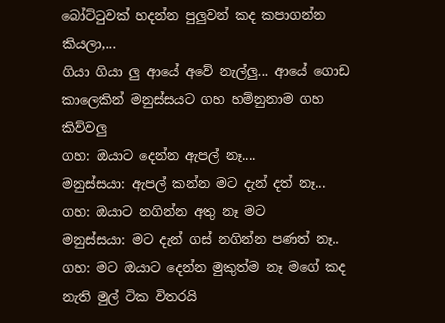බෝට්ටුවක් හදන්න පුලුවන් කද කපාගන්න කියලා,...
ගියා ගියා ලු ආයේ අවේ නැල්ලු... ආයේ ගොඩ කාලෙකින් මනුස්සයට ගහ හම්නුනාම ගහ කිව්වලු
ගහ: ඔයාට දෙන්න ඇපල් නෑ....
මනුස්සයා: ඇපල් කන්න මට දැන් දත් නෑ...
ගහ: ඔයාට නගින්න අතු නෑ මට
මනුස්සයා: මට දැන් ගස් නගින්න පණත් නෑ..
ගහ: මට ඔයාට දෙන්න මුකුත්ම නෑ මගේ කද නැති මුල් ටික විතරයි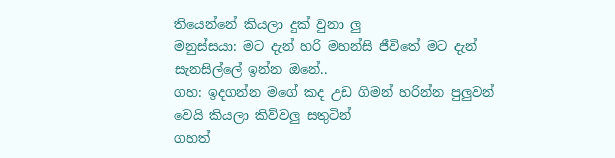තියෙන්නේ කියලා දුක් වුනා ලු
මනුස්සයා: මට දැන් හරි මහන්සි ජීවිතේ මට දැන් සැනසිල්ලේ ඉන්න ඔනේ..
ගහ: ඉදගන්න මගේ කද උඩ ගිමන් හරින්න පුලුවන් වෙයි කියලා කිව්වලු සතුටින්
ගහත්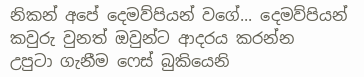නිකන් අපේ දෙමව්පියන් වගේ... දෙමව්පියන් කවුරු වුනත් ඔවුන්ට ආදරය කරන්න
උපුටා ගැනීම ෆෙස් බුකියෙනි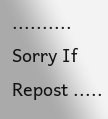..........
Sorry If Repost .....